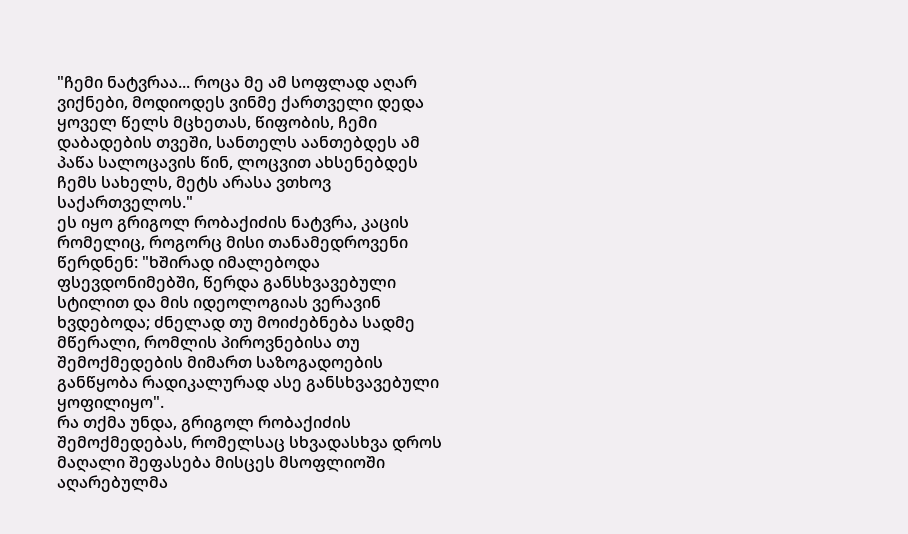"ჩემი ნატვრაა... როცა მე ამ სოფლად აღარ ვიქნები, მოდიოდეს ვინმე ქართველი დედა ყოველ წელს მცხეთას, წიფობის, ჩემი დაბადების თვეში, სანთელს აანთებდეს ამ პაწა სალოცავის წინ, ლოცვით ახსენებდეს ჩემს სახელს, მეტს არასა ვთხოვ საქართველოს."
ეს იყო გრიგოლ რობაქიძის ნატვრა, კაცის რომელიც, როგორც მისი თანამედროვენი წერდნენ: "ხშირად იმალებოდა ფსევდონიმებში, წერდა განსხვავებული სტილით და მის იდეოლოგიას ვერავინ ხვდებოდა; ძნელად თუ მოიძებნება სადმე მწერალი, რომლის პიროვნებისა თუ შემოქმედების მიმართ საზოგადოების განწყობა რადიკალურად ასე განსხვავებული ყოფილიყო".
რა თქმა უნდა, გრიგოლ რობაქიძის შემოქმედებას, რომელსაც სხვადასხვა დროს მაღალი შეფასება მისცეს მსოფლიოში აღარებულმა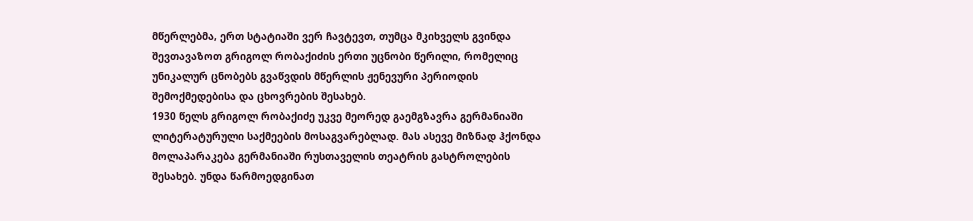მწერლებმა, ერთ სტატიაში ვერ ჩავტევთ, თუმცა მკიხველს გვინდა შევთავაზოთ გრიგოლ რობაქიძის ერთი უცნობი წერილი, რომელიც უნიკალურ ცნობებს გვაწვდის მწერლის ჟენევური პერიოდის შემოქმედებისა და ცხოვრების შესახებ.
1930 წელს გრიგოლ რობაქიძე უკვე მეორედ გაემგზავრა გერმანიაში ლიტერატურული საქმეების მოსაგვარებლად. მას ასევე მიზნად ჰქონდა მოლაპარაკება გერმანიაში რუსთაველის თეატრის გასტროლების შესახებ. უნდა წარმოედგინათ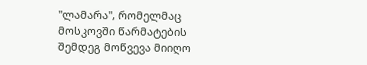"ლამარა", რომელმაც მოსკოვში წარმატების შემდეგ მოწვევა მიიღო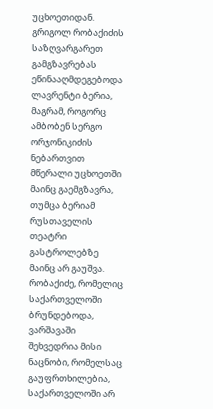უცხოეთიდან.
გრიგოლ რობაქიძის საზღვარგარეთ გამგზავრებას ეწინააღმდეგებოდა ლავრენტი ბერია, მაგრამ, როგორც ამბობენ სერგო ორჯონიკიძის ნებართვით მწერალი უცხოეთში მაინც გაემგზავრა, თუმცა ბერიამ რუსთაველის თეატრი გასტროლებზე მაინც არ გაუშვა.
რობაქიძე, რომელიც საქართველოში ბრუნდებოდა, ვარშავაში შეხვედრია მისი ნაცნობი, რომელსაც გაუფრთხილებია, საქართველოში არ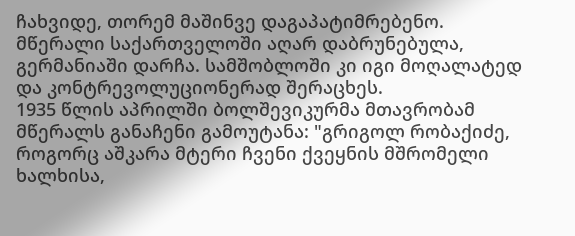ჩახვიდე, თორემ მაშინვე დაგაპატიმრებენო. მწერალი საქართველოში აღარ დაბრუნებულა, გერმანიაში დარჩა. სამშობლოში კი იგი მოღალატედ და კონტრევოლუციონერად შერაცხეს.
1935 წლის აპრილში ბოლშევიკურმა მთავრობამ მწერალს განაჩენი გამოუტანა: "გრიგოლ რობაქიძე, როგორც აშკარა მტერი ჩვენი ქვეყნის მშრომელი ხალხისა,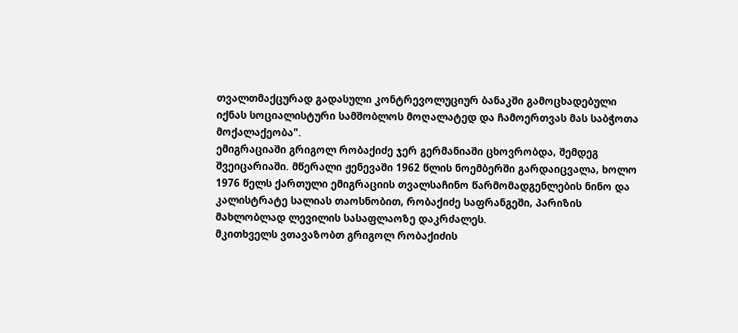თვალთმაქცურად გადასული კონტრევოლუციურ ბანაკში გამოცხადებული იქნას სოციალისტური სამშობლოს მოღალატედ და ჩამოერთვას მას საბჭოთა მოქალაქეობა".
ემიგრაციაში გრიგოლ რობაქიძე ჯერ გერმანიაში ცხოვრობდა, შემდეგ შვეიცარიაში. მწერალი ჟენევაში 1962 წლის ნოემბერში გარდაიცვალა, ხოლო 1976 წელს ქართული ემიგრაციის თვალსაჩინო წარმომადგენლების ნინო და კალისტრატე სალიას თაოსნობით, რობაქიძე საფრანგეში, პარიზის მახლობლად ლევილის სასაფლაოზე დაკრძალეს.
მკითხველს ვთავაზობთ გრიგოლ რობაქიძის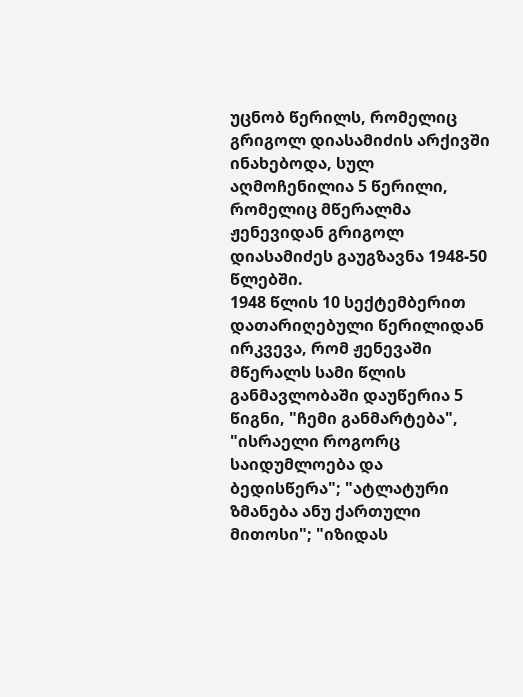უცნობ წერილს, რომელიც გრიგოლ დიასამიძის არქივში ინახებოდა, სულ აღმოჩენილია 5 წერილი, რომელიც მწერალმა ჟენევიდან გრიგოლ დიასამიძეს გაუგზავნა 1948-50 წლებში.
1948 წლის 10 სექტემბერით დათარიღებული წერილიდან ირკვევა, რომ ჟენევაში მწერალს სამი წლის განმავლობაში დაუწერია 5 წიგნი, "ჩემი განმარტება", "ისრაელი როგორც საიდუმლოება და ბედისწერა"; "ატლატური ზმანება ანუ ქართული მითოსი"; "იზიდას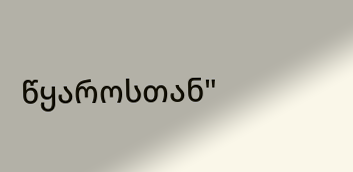წყაროსთან"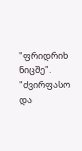"ფრიდრიხ ნიცშე".
"ძვირფასო და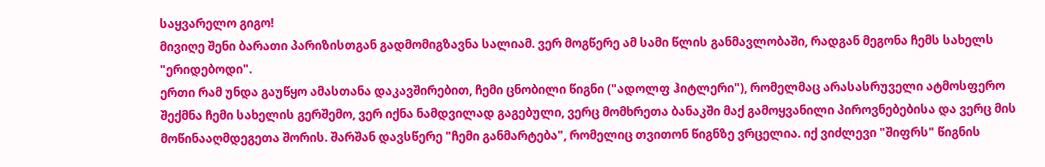საყვარელო გიგო!
მივიღე შენი ბარათი პარიზისთგან გადმომიგზავნა სალიამ. ვერ მოგწერე ამ სამი წლის განმავლობაში, რადგან მეგონა ჩემს სახელს "ერიდებოდი".
ერთი რამ უნდა გაუწყო ამასთანა დაკავშირებით, ჩემი ცნობილი წიგნი ("ადოლფ ჰიტლერი"), რომელმაც არასასრუველი ატმოსფერო შექმნა ჩემი სახელის გერშემო, ვერ იქნა ნამდვილად გაგებული, ვერც მომხრეთა ბანაკში მაქ გამოყვანილი პიროვნებებისა და ვერც მის მოწინააღმდეგეთა შორის. შარშან დავსწერე "ჩემი განმარტება", რომელიც თვითონ წიგნზე ვრცელია. იქ ვიძლევი "შიფრს" წიგნის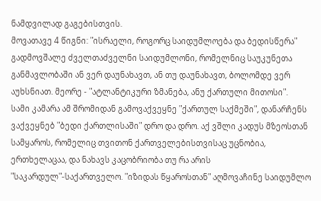ნამდვილად გაგებისთვის.
მოვათავე 4 წიგნი: "ისრაელი, როგორც საიდუმლოება და ბედისწერა" გადმოვშალე ძველთაძველნი საიდუმლონი, რომელნიც საუკუნეთა განმავლობაში ან ვერ დაუნახავთ, ან თუ დაუნახავთ, ბოლომდე ვერ აუხსნიათ. მეორე - "ატლანტიკური ზმანება, ანუ ქართული მითოსი".
სამი კამარა ამ შრომიდან გამოვაქვეყნე "ქართულ საქმეში", დანარჩენს ვაქვეყნებ "ბედი ქართლისაში" დრო და დრო. აქ ვშლი კადუს მზეოსთან სამყაროს, რომელიც თვითონ ქართველებისთვისაც უცნობია, ერთხელაცაა, და ნახავს კაცობრიობა თუ რა არის "საკარდულ"-საქართველო. "იზიდას წყაროსთან" აღმოვაჩინე საიდუმლო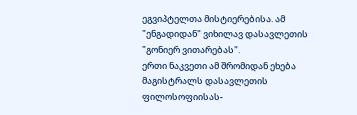ეგვიპტელთა მისტიერებისა. ამ "ენგადიდან" ვიხილავ დასავლეთის "გონიერ ვითარებას".
ერთი ნაკვეთი ამ შრომიდან ეხება მაგისტრალს დასავლეთის ფილოსოფიისას-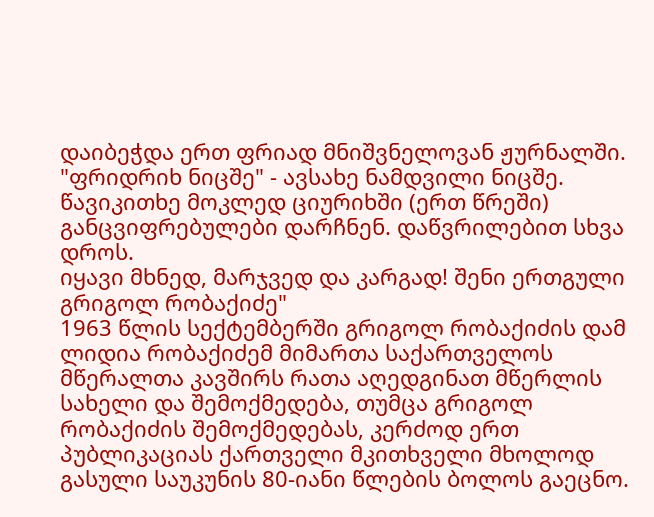დაიბეჭდა ერთ ფრიად მნიშვნელოვან ჟურნალში. "ფრიდრიხ ნიცშე" - ავსახე ნამდვილი ნიცშე. წავიკითხე მოკლედ ციურიხში (ერთ წრეში) განცვიფრებულები დარჩნენ. დაწვრილებით სხვა დროს.
იყავი მხნედ, მარჯვედ და კარგად! შენი ერთგული გრიგოლ რობაქიძე"
1963 წლის სექტემბერში გრიგოლ რობაქიძის დამ ლიდია რობაქიძემ მიმართა საქართველოს მწერალთა კავშირს რათა აღედგინათ მწერლის სახელი და შემოქმედება, თუმცა გრიგოლ რობაქიძის შემოქმედებას, კერძოდ ერთ პუბლიკაციას ქართველი მკითხველი მხოლოდ გასული საუკუნის 80-იანი წლების ბოლოს გაეცნო.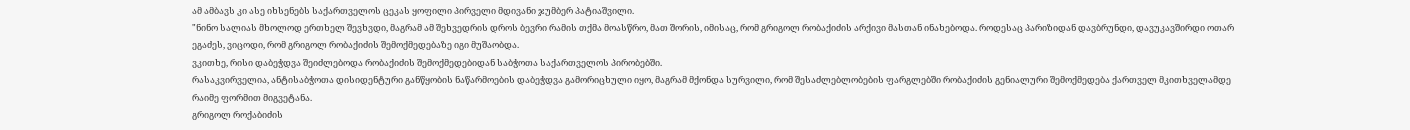ამ ამბავს კი ასე იხსენებს საქართველოს ცეკას ყოფილი პირველი მდივანი ჯუმბერ პატიაშვილი.
"ნინო სალიას მხოლოდ ერთხელ შევხვდი, მაგრამ ამ შეხვედრის დროს ბევრი რამის თქმა მოასწრო, მათ შორის, იმისაც, რომ გრიგოლ რობაქიძის არქივი მასთან ინახებოდა. როდესაც პარიზიდან დავბრუნდი, დავუკავშირდი ოთარ ეგაძეს, ვიცოდი, რომ გრიგოლ რობაქიძის შემოქმედებაზე იგი მუშაობდა.
ვკითხე, რისი დაბეჭდვა შეიძლებოდა რობაქიძის შემოქმედებიდან საბჭოთა საქართველოს პირობებში.
რასაკვირველია, ანტისაბჭოთა დისიდენტური განწყობის ნაწარმოების დაბეჭდვა გამორიცხული იყო, მაგრამ მქონდა სურვილი, რომ შესაძლებლობების ფარგლებში რობაქიძის გენიალური შემოქმედება ქართველ მკითხველამდე რაიმე ფორმით მიგვეტანა.
გრიგოლ როქაბიძის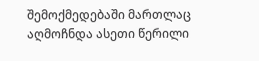შემოქმედებაში მართლაც აღმოჩნდა ასეთი წერილი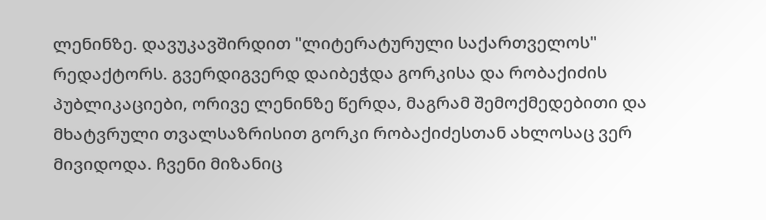ლენინზე. დავუკავშირდით "ლიტერატურული საქართველოს" რედაქტორს. გვერდიგვერდ დაიბეჭდა გორკისა და რობაქიძის პუბლიკაციები, ორივე ლენინზე წერდა, მაგრამ შემოქმედებითი და მხატვრული თვალსაზრისით გორკი რობაქიძესთან ახლოსაც ვერ მივიდოდა. ჩვენი მიზანიც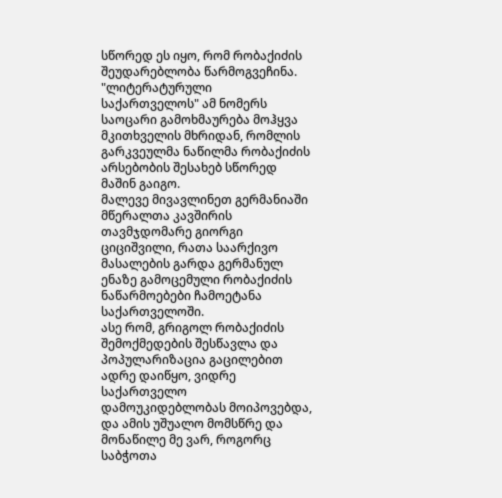სწორედ ეს იყო, რომ რობაქიძის შეუდარებლობა წარმოგვეჩინა.
"ლიტერატურული საქართველოს" ამ ნომერს საოცარი გამოხმაურება მოჰყვა მკითხველის მხრიდან, რომლის გარკვეულმა ნაწილმა რობაქიძის არსებობის შესახებ სწორედ მაშინ გაიგო.
მალევე მივავლინეთ გერმანიაში მწერალთა კავშირის თავმჯდომარე გიორგი ციციშვილი, რათა საარქივო მასალების გარდა გერმანულ ენაზე გამოცემული რობაქიძის ნაწარმოებები ჩამოეტანა საქართველოში.
ასე რომ, გრიგოლ რობაქიძის შემოქმედების შესწავლა და პოპულარიზაცია გაცილებით ადრე დაიწყო, ვიდრე საქართველო დამოუკიდებლობას მოიპოვებდა, და ამის უშუალო მომსწრე და მონაწილე მე ვარ, როგორც საბჭოთა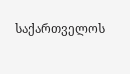საქართველოს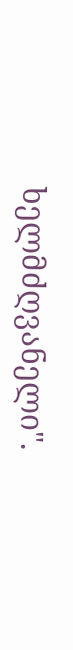ხელმძღვანელი".